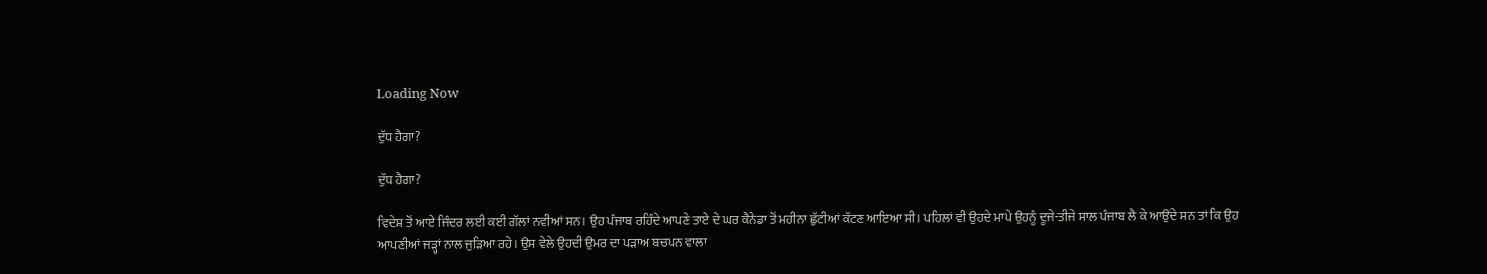Loading Now

ਦੁੱਧ ਹੈਗਾ?

ਦੁੱਧ ਹੈਗਾ?

ਵਿਦੇਸ਼ ਤੋਂ ਆਏ ਜਿੰਦਰ ਲਈ ਕਈ ਗੱਲਾਂ ਨਵੀਆਂ ਸਨ। ਉਹ ਪੰਜਾਬ ਰਹਿੰਦੇ ਆਪਣੇ ਤਾਏ ਦੇ ਘਰ ਕੈਨੇਡਾ ਤੋਂ ਮਹੀਨਾ ਛੁੱਟੀਆਂ ਕੱਟਣ ਆਇਆ ਸੀ। ਪਹਿਲਾਂ ਵੀ ਉਹਦੇ ਮਾਪੇ ਉਹਨੂੰ ਦੂਜੇ-ਤੀਜੇ ਸਾਲ ਪੰਜਾਬ ਲੈ ਕੇ ਆਉਂਦੇ ਸਨ ਤਾਂ ਕਿ ਉਹ ਆਪਣੀਆਂ ਜੜ੍ਹਾਂ ਨਾਲ ਜੁੜਿਆ ਰਹੇ। ਉਸ ਵੇਲੇ ਉਹਦੀ ਉਮਰ ਦਾ ਪੜਾਅ ਬਚਪਨ ਵਾਲਾ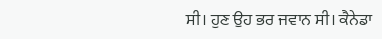ਸੀ। ਹੁਣ ਉਹ ਭਰ ਜਵਾਨ ਸੀ। ਕੈਨੇਡਾ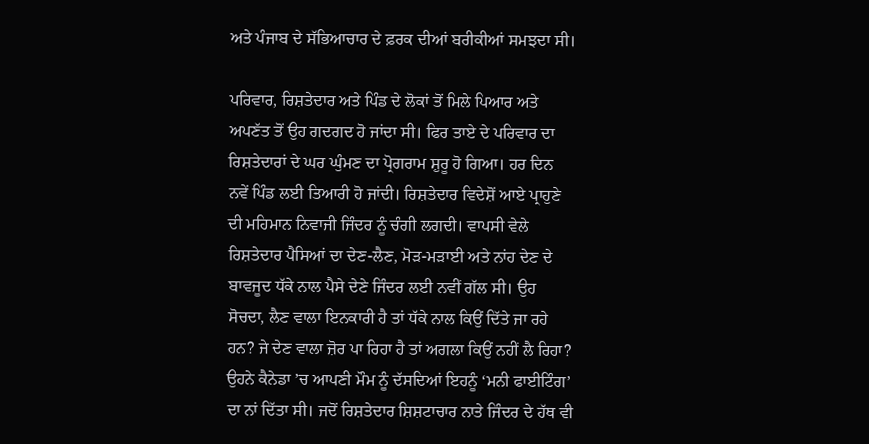ਅਤੇ ਪੰਜਾਬ ਦੇ ਸੱਭਿਆਚਾਰ ਦੇ ਫ਼ਰਕ ਦੀਆਂ ਬਰੀਕੀਆਂ ਸਮਝਦਾ ਸੀ।

ਪਰਿਵਾਰ, ਰਿਸ਼ਤੇਦਾਰ ਅਤੇ ਪਿੰਡ ਦੇ ਲੋਕਾਂ ਤੋਂ ਮਿਲੇ ਪਿਆਰ ਅਤੇ ਅਪਣੱਤ ਤੋਂ ਉਹ ਗਦਗਦ ਹੋ ਜਾਂਦਾ ਸੀ। ਫਿਰ ਤਾਏ ਦੇ ਪਰਿਵਾਰ ਦਾ ਰਿਸ਼ਤੇਦਾਰਾਂ ਦੇ ਘਰ ਘੁੰਮਣ ਦਾ ਪ੍ਰੋਗਰਾਮ ਸ਼ੁਰੂ ਹੋ ਗਿਆ। ਹਰ ਦਿਨ ਨਵੇਂ ਪਿੰਡ ਲਈ ਤਿਆਰੀ ਹੋ ਜਾਂਦੀ। ਰਿਸ਼ਤੇਦਾਰ ਵਿਦੇਸ਼ੋਂ ਆਏ ਪ੍ਰਾਹੁਣੇ ਦੀ ਮਹਿਮਾਨ ਨਿਵਾਜੀ ਜਿੰਦਰ ਨੂੰ ਚੰਗੀ ਲਗਦੀ। ਵਾਪਸੀ ਵੇਲੇ ਰਿਸ਼ਤੇਦਾਰ ਪੈਸਿਆਂ ਦਾ ਦੇਣ-ਲੈਣ, ਮੋੜ-ਮੜਾਈ ਅਤੇ ਨਾਂਹ ਦੇਣ ਦੇ ਬਾਵਜੂਦ ਧੱਕੇ ਨਾਲ ਪੈਸੇ ਦੇਣੇ ਜਿੰਦਰ ਲਈ ਨਵੀਂ ਗੱਲ ਸੀ। ਉਹ ਸੋਚਦਾ, ਲੈਣ ਵਾਲਾ ਇਨਕਾਰੀ ਹੈ ਤਾਂ ਧੱਕੇ ਨਾਲ ਕਿਉਂ ਦਿੱਤੇ ਜਾ ਰਹੇ ਹਨ? ਜੇ ਦੇਣ ਵਾਲਾ ਜ਼ੋਰ ਪਾ ਰਿਹਾ ਹੈ ਤਾਂ ਅਗਲਾ ਕਿਉਂ ਨਹੀਂ ਲੈ ਰਿਹਾ? ਉਹਨੇ ਕੈਨੇਡਾ ’ਚ ਆਪਣੀ ਮੌਮ ਨੂੰ ਦੱਸਦਿਆਂ ਇਹਨੂੰ ‘ਮਨੀ ਫਾਈਟਿੰਗ’ ਦਾ ਨਾਂ ਦਿੱਤਾ ਸੀ। ਜਦੋਂ ਰਿਸ਼ਤੇਦਾਰ ਸ਼ਿਸ਼ਟਾਚਾਰ ਨਾਤੇ ਜਿੰਦਰ ਦੇ ਹੱਥ ਵੀ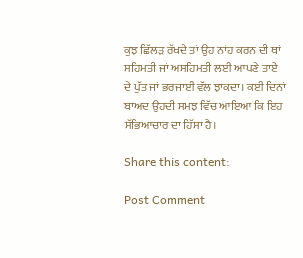ਕੁਝ ਛਿੱਲੜ ਰੱਖਦੇ ਤਾਂ ਉਹ ਨਾਂਹ ਕਰਨ ਦੀ ਥਾਂ ਸਹਿਮਤੀ ਜਾਂ ਅਸਹਿਮਤੀ ਲਈ ਆਪਣੇ ਤਾਏ ਦੇ ਪੁੱਤ ਜਾਂ ਭਰਜਾਈ ਵੱਲ ਝਾਕਦਾ। ਕਈ ਦਿਨਾਂ ਬਾਅਦ ਉਹਦੀ ਸਮਝ ਵਿੱਚ ਆਇਆ ਕਿ ਇਹ ਸੱਭਿਆਚਾਰ ਦਾ ਹਿੱਸਾ ਹੈ।

Share this content:

Post Comment